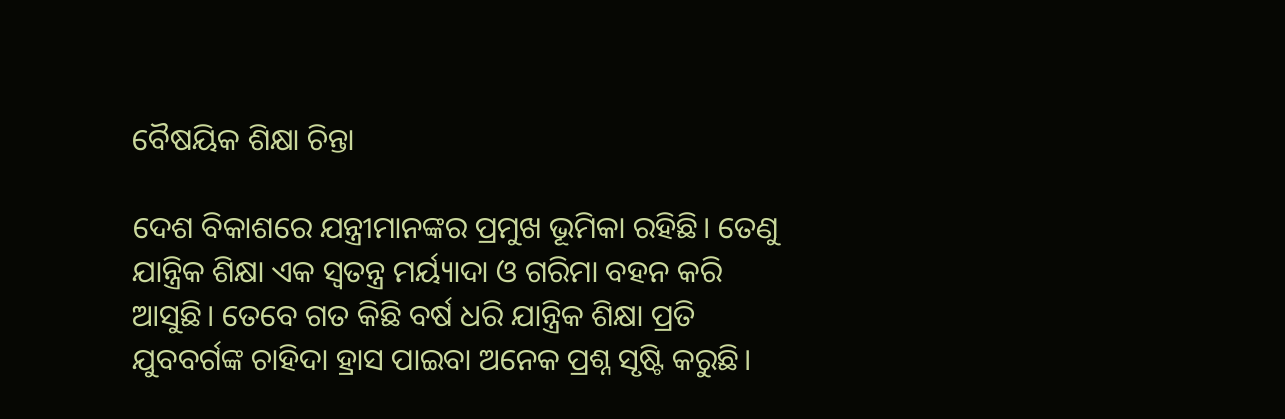ବୈଷୟିକ ଶିକ୍ଷା ଚିନ୍ତା

ଦେଶ ବିକାଶରେ ଯନ୍ତ୍ରୀମାନଙ୍କର ପ୍ରମୁଖ ଭୂମିକା ରହିଛି। ତେଣୁ ଯାନ୍ତ୍ରିକ ଶିକ୍ଷା ଏକ ସ୍ୱତନ୍ତ୍ର ମର୍ୟ୍ୟାଦା ଓ ଗରିମା ବହନ କରି ଆସୁଛି। ତେବେ ଗତ କିଛି ବର୍ଷ ଧରି ଯାନ୍ତ୍ରିକ ଶିକ୍ଷା ପ୍ରତି ଯୁବବର୍ଗଙ୍କ ଚାହିଦା ହ୍ରାସ ପାଇବା ଅନେକ ପ୍ରଶ୍ନ ସୃଷ୍ଟି କରୁଛି।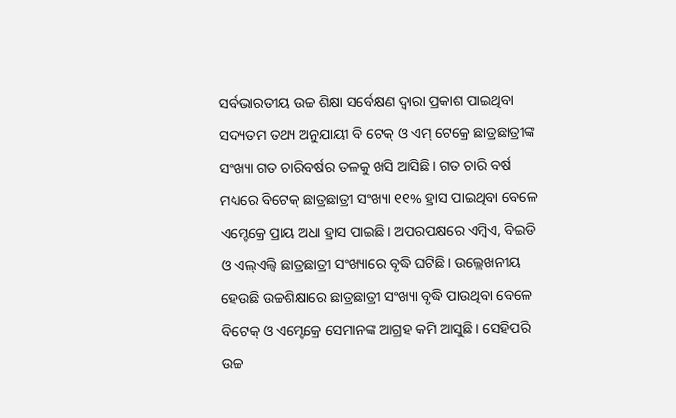ସର୍ବଭାରତୀୟ ଉଚ୍ଚ ଶିକ୍ଷା ସର୍ବେକ୍ଷଣ ଦ୍ୱାରା ପ୍ରକାଶ ପାଇଥିବା ସଦ୍ୟତମ ତଥ୍ୟ ଅନୁଯାୟୀ ବି ଟେକ୍ ଓ ଏମ୍ ଟେକ୍ରେ ଛାତ୍ରଛାତ୍ରୀଙ୍କ ସଂଖ୍ୟା ଗତ ଚାରିବର୍ଷର ତଳକୁ ଖସି ଆସିଛି। ଗତ ଚାରି ବର୍ଷ ମଧ୍ୟରେ ବିଟେକ୍ ଛାତ୍ରଛାତ୍ରୀ ସଂଖ୍ୟା ୧୧% ହ୍ରାସ ପାଇଥିବା ବେଳେ ଏମ୍ଟେକ୍ରେ ପ୍ରାୟ ଅଧା ହ୍ରାସ ପାଇଛି। ଅପରପକ୍ଷରେ ଏମ୍ବିଏ, ବିଇଡି ଓ ଏଲ୍ଏଲ୍ବି ଛାତ୍ରଛାତ୍ରୀ ସଂଖ୍ୟାରେ ବୃଦ୍ଧି ଘଟିଛି। ଉଲ୍ଲେଖନୀୟ ହେଉଛି ଉଚ୍ଚଶିକ୍ଷାରେ ଛାତ୍ରଛାତ୍ରୀ ସଂଖ୍ୟା ବୃଦ୍ଧି ପାଉଥିବା ବେଳେ ବିଟେକ୍ ଓ ଏମ୍ଟେକ୍ରେ ସେମାନଙ୍କ ଆଗ୍ରହ କମି ଆସୁଛି। ସେହିପରି ଉଚ୍ଚ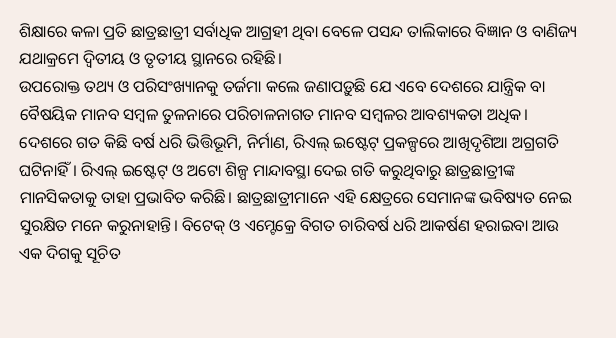ଶିକ୍ଷାରେ କଳା ପ୍ରତି ଛାତ୍ରଛାତ୍ରୀ ସର୍ବାଧିକ ଆଗ୍ରହୀ ଥିବା ବେଳେ ପସନ୍ଦ ତାଲିକାରେ ବିଜ୍ଞାନ ଓ ବାଣିଜ୍ୟ ଯଥାକ୍ରମେ ଦ୍ୱିତୀୟ ଓ ତୃତୀୟ ସ୍ଥାନରେ ରହିଛି।
ଉପରୋକ୍ତ ତଥ୍ୟ ଓ ପରିସଂଖ୍ୟାନକୁ ତର୍ଜମା କଲେ ଜଣାପଡ଼ୁଛି ଯେ ଏବେ ଦେଶରେ ଯାନ୍ତ୍ରିକ ବା ବୈଷୟିକ ମାନବ ସମ୍ବଳ ତୁଳନାରେ ପରିଚାଳନାଗତ ମାନବ ସମ୍ବଳର ଆବଶ୍ୟକତା ଅଧିକ। ଦେଶରେ ଗତ କିଛି ବର୍ଷ ଧରି ଭିତ୍ତିଭୂମି, ନିର୍ମାଣ, ରିଏଲ୍ ଇଷ୍ଟେଟ୍ ପ୍ରକଳ୍ପରେ ଆଖିଦୃଶିଆ ଅଗ୍ରଗତି ଘଟିନାହିଁ। ରିଏଲ୍ ଇଷ୍ଟେଟ୍ ଓ ଅଟୋ ଶିଳ୍ପ ମାନ୍ଦାବସ୍ଥା ଦେଇ ଗତି କରୁଥିବାରୁ ଛାତ୍ରଛାତ୍ରୀଙ୍କ ମାନସିକତାକୁ ତାହା ପ୍ରଭାବିତ କରିଛି। ଛାତ୍ରଛାତ୍ରୀମାନେ ଏହି କ୍ଷେତ୍ରରେ ସେମାନଙ୍କ ଭବିଷ୍ୟତ ନେଇ ସୁରକ୍ଷିତ ମନେ କରୁନାହାନ୍ତି। ବିଟେକ୍ ଓ ଏମ୍ଟେକ୍ରେ ବିଗତ ଚାରିବର୍ଷ ଧରି ଆକର୍ଷଣ ହରାଇବା ଆଉ ଏକ ଦିଗକୁ ସୂଚିତ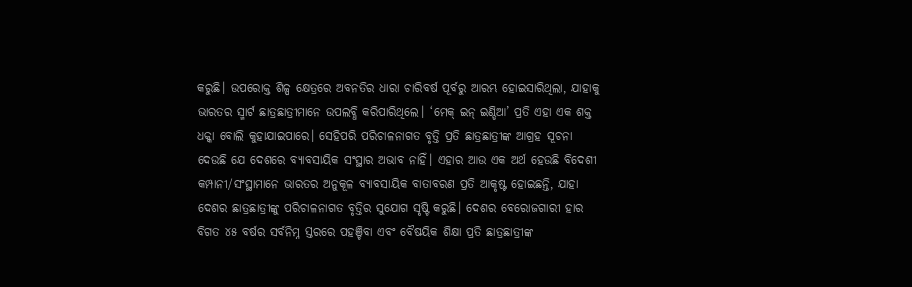କରୁଛି। ଉପରୋକ୍ତ ଶିଳ୍ପ କ୍ଷେତ୍ରରେ ଅବନତିର ଧାରା ଚାରିବର୍ଷ ପୂର୍ବରୁ ଆରମ୍ଭ ହୋଇସାରିଥିଲା, ଯାହାକୁ ଭାରତର ସ୍ମାର୍ଟ ଛାତ୍ରଛାତ୍ରୀମାନେ ଉପଲବ୍ଧି କରିପାରିଥିଲେ। ‘ମେକ୍ ଇନ୍ ଇଣ୍ଡିଆ’ ପ୍ରତି ଏହା ଏକ ଶକ୍ତ ଧକ୍କା ବୋଲି କୁହାଯାଇପାରେ। ସେହିପରି ପରିଚାଳନାଗତ ବୃତ୍ତି ପ୍ରତି ଛାତ୍ରଛାତ୍ରୀଙ୍କ ଆଗ୍ରହ ସୂଚନା ଦେଉଛି ଯେ ଦେଶରେ ବ୍ୟାବସାୟିକ ସଂସ୍ଥାର ଅଭାବ ନାହିଁ। ଏହାର ଆଉ ଏକ ଅର୍ଥ ହେଉଛି ବିଦେଶୀ କମ୍ପାନୀ/ସଂସ୍ଥାମାନେ ଭାରତର ଅନୁକୂଳ ବ୍ୟାବସାୟିକ ବାତାବରଣ ପ୍ରତି ଆକୃଷ୍ଟ ହୋଇଛନ୍ତି, ଯାହା ଦେଶର ଛାତ୍ରଛାତ୍ରୀଙ୍କୁ ପରିଚାଳନାଗତ ବୃତ୍ତିର ସୁଯୋଗ ସୃଷ୍ଟି କରୁଛି। ଦେଶର ବେରୋଜଗାରୀ ହାର ବିଗତ ୪୫ ବର୍ଷର ସର୍ବନିମ୍ନ ସ୍ତରରେ ପହଞ୍ଚିବା ଏବଂ ବୈଷୟିକ ଶିକ୍ଷା ପ୍ରତି ଛାତ୍ରଛାତ୍ରୀଙ୍କ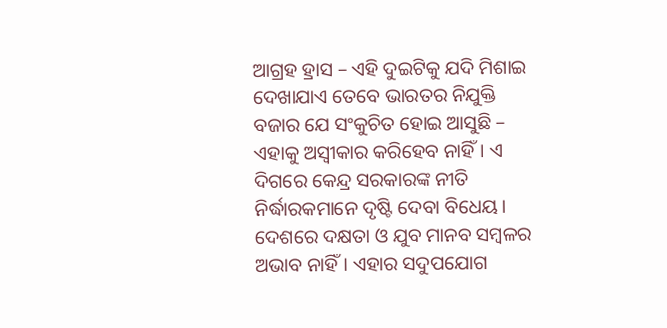ଆଗ୍ରହ ହ୍ରାସ – ଏହି ଦୁଇଟିକୁ ଯଦି ମିଶାଇ ଦେଖାଯାଏ ତେବେ ଭାରତର ନିଯୁକ୍ତି ବଜାର ଯେ ସଂକୁଚିତ ହୋଇ ଆସୁଛି – ଏହାକୁ ଅସ୍ୱୀକାର କରିହେବ ନାହିଁ। ଏ ଦିଗରେ କେନ୍ଦ୍ର ସରକାରଙ୍କ ନୀତି ନିର୍ଦ୍ଧାରକମାନେ ଦୃଷ୍ଟି ଦେବା ବିଧେୟ। ଦେଶରେ ଦକ୍ଷତା ଓ ଯୁବ ମାନବ ସମ୍ବଳର ଅଭାବ ନାହିଁ। ଏହାର ସଦୁପଯୋଗ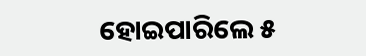ହୋଇପାରିଲେ ୫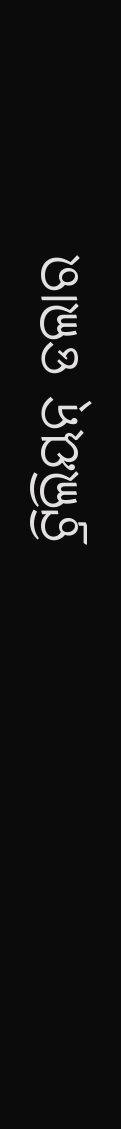ଟ୍ରିଲିୟନ୍ ଡଲାର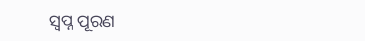ସ୍ୱପ୍ନ ପୂରଣ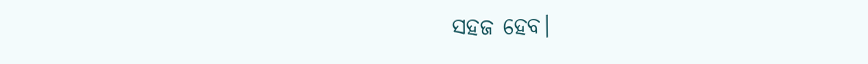ସହଜ ହେବ।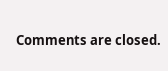Comments are closed.